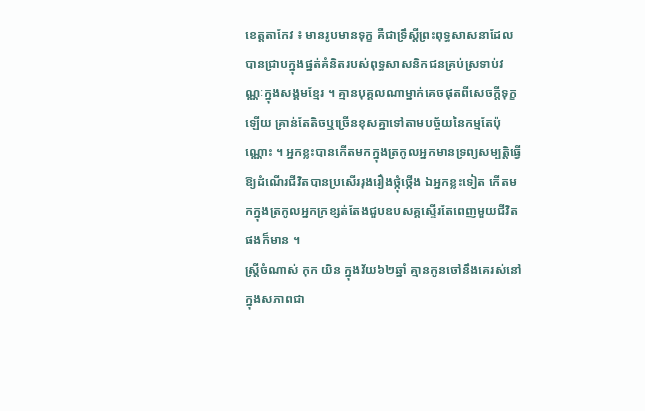ខេត្តតាកែវ ៖ មានរូបមានទុក្ខ គឺជាទ្រឹស្តីព្រះពុទ្ធសាសនាដែលបានជ្រាបក្នុងផ្នត់គំនិតរបស់ពុទ្ធសាសនិកជនគ្រប់ស្រទាប់វណ្ណៈក្នុងសង្គមខ្មែរ ។ គ្មានបុគ្គលណាម្នាក់គេចផុតពីសេចក្តីទុក្ខឡើយ គ្រាន់តែតិចឬច្រើនខុសគ្នាទៅតាមបច្ច័យនៃកម្មតែប៉ុណ្ណោះ ។ អ្នកខ្លះបានកើតមកក្នុងត្រកូលអ្នកមានទ្រព្យសម្បត្តិធ្វើឱ្យដំណើរជីវិតបានប្រសើររុងរឿងថ្កុំថ្កើង ឯអ្នកខ្លះទៀត កើតមកក្នុងត្រកូលអ្នកក្រខ្សត់តែងជួបឧបសគ្គស្ទើរតែពេញមួយជីវិតផងក៏មាន ។
ស្ត្រីចំណាស់ កុក យិន ក្នុងវ័យ៦២ឆ្នាំ គ្មានកូនចៅនឹងគេរស់នៅក្នុងសភាពជា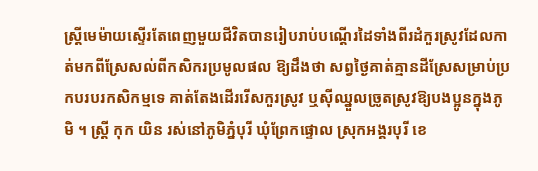ស្ត្រីមេម៉ាយស្ទើរតែពេញមួយជីវិតបានរៀបរាប់បណ្តើរដៃទាំងពីរដំកួរស្រូវដែលកាត់មកពីស្រែសល់ពីកសិករប្រមូលផល ឱ្យដឹងថា សព្វថ្ងៃគាត់គ្មានដីស្រែសម្រាប់ប្រកបរបរកសិកម្មទេ គាត់តែងដើររើសកួរស្រូវ ឬស៊ីឈ្នួលច្រូតស្រូវឱ្យបងប្អូនក្នុងភូមិ ។ ស្ត្រី កុក យិន រស់នៅភូមិភ្នំបុរី ឃុំព្រែកផ្ទោល ស្រុកអង្គរបុរី ខេ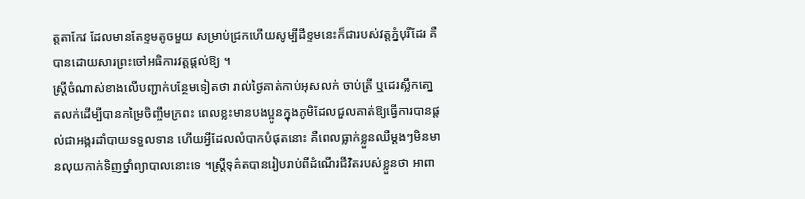ត្តតាកែវ ដែលមានតែខ្ទមតូចមួយ សម្រាប់ជ្រកហើយសូម្បីដីខ្ទមនេះក៏ជារបស់វត្តភ្នំបុរីដែរ គឺបានដោយសារព្រះចៅអធិការវត្តផ្តល់ឱ្យ ។
ស្ត្រីចំណាស់ខាងលើបញ្ជាក់បន្ថែមទៀតថា រាល់ថ្ងៃគាត់កាប់អុសលក់ ចាប់ត្រី ឬដេរស្លឹកតោ្នតលក់ដើម្បីបានកម្រៃចិញ្ចឹមក្រពះ ពេលខ្លះមានបងប្អូនក្នុងភូមិដែលជួលគាត់ឱ្យធ្វើការបានផ្តល់ជាអង្ករដាំបាយទទួលទាន ហើយអ្វីដែលលំបាកបំផុតនោះ គឺពេលធ្លាក់ខ្លួនឈឺម្តងៗមិនមានលុយកាក់ទិញថ្នាំព្យាបាលនោះទេ ។ស្រ្តីទុគ៌តបានរៀបរាប់ពីដំណើរជីវិតរបស់ខ្លួនថា អាពា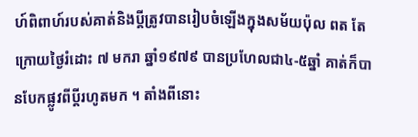ហ៍ពិពាហ៍របស់គាត់និងប្តីត្រូវបានរៀបចំឡើងក្នុងសម័យប៉ុល ពត តែក្រោយថ្ងៃរំដោះ ៧ មករា ឆ្នាំ១៩៧៩ បានប្រហែលជា៤-៥ឆ្នាំ គាត់ក៏បានបែកផ្លូវពីប្តីរហូតមក ។ តាំងពីនោះ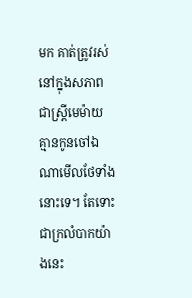មក គាត់ត្រូវរស់នៅក្នុងសភាពជាស្ត្រីមេម៉ាយ គ្មានកូនចៅឯណាមើលថែទាំងនោះទេ។ តែទោះជាក្រលំបាកយ៉ាងនេះ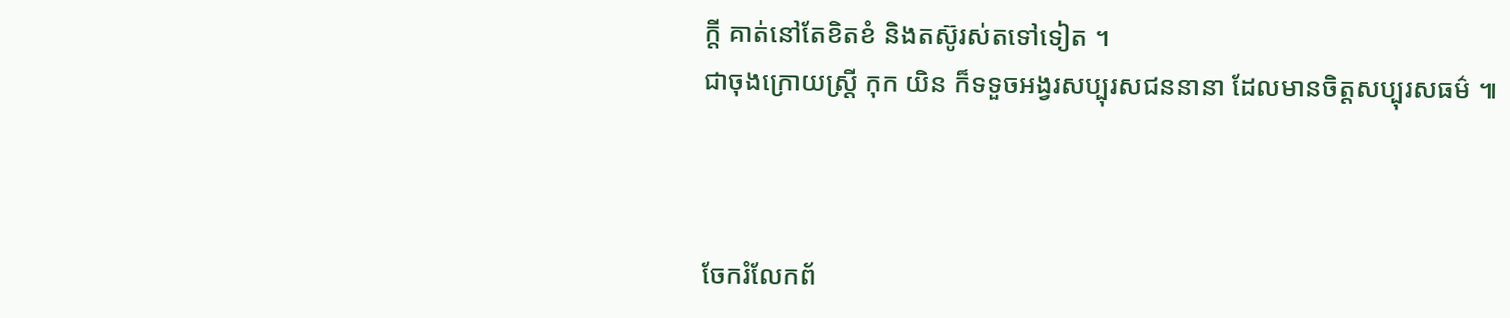ក្តី គាត់នៅតែខិតខំ និងតស៊ូរស់តទៅទៀត ។
ជាចុងក្រោយស្ត្រី កុក យិន ក៏ទទួចអង្វរសប្បុរសជននានា ដែលមានចិត្តសប្បុរសធម៌ ៕



ចែករំលែកព័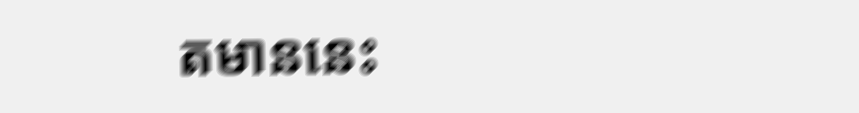តមាននេះ